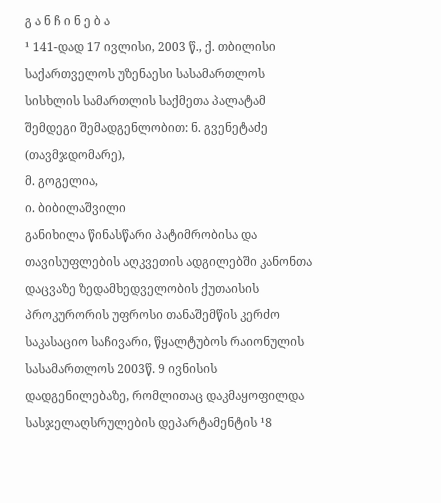გ ა ნ ჩ ი ნ ე ბ ა
¹ 141-დად 17 ივლისი, 2003 წ., ქ. თბილისი
საქართველოს უზენაესი სასამართლოს სისხლის სამართლის საქმეთა პალატამ შემდეგი შემადგენლობით: ნ. გვენეტაძე (თავმჯდომარე),
მ. გოგელია,
ი. ბიბილაშვილი
განიხილა წინასწარი პატიმრობისა და თავისუფლების აღკვეთის ადგილებში კანონთა დაცვაზე ზედამხედველობის ქუთაისის პროკურორის უფროსი თანაშემწის კერძო საკასაციო საჩივარი, წყალტუბოს რაიონულის სასამართლოს 2003წ. 9 ივნისის დადგენილებაზე, რომლითაც დაკმაყოფილდა სასჯელაღსრულების დეპარტამენტის ¹8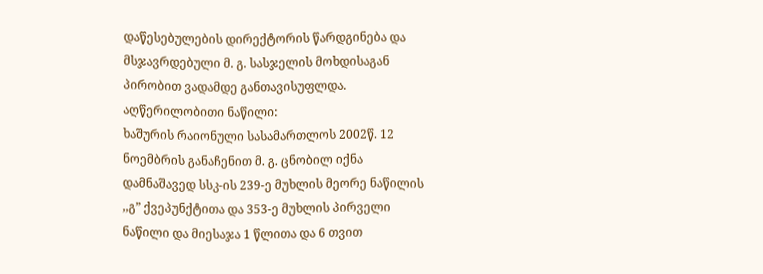დაწესებულების დირექტორის წარდგინება და მსჯავრდებული მ. გ. სასჯელის მოხდისაგან პირობით ვადამდე განთავისუფლდა.
აღწერილობითი ნაწილი:
ხაშურის რაიონული სასამართლოს 2002წ. 12 ნოემბრის განაჩენით მ. გ. ცნობილ იქნა დამნაშავედ სსკ-ის 239-ე მუხლის მეორე ნაწილის ,,გ” ქვეპუნქტითა და 353-ე მუხლის პირველი ნაწილი და მიესაჯა 1 წლითა და 6 თვით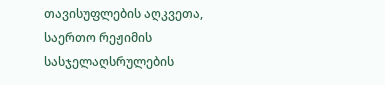თავისუფლების აღკვეთა, საერთო რეჟიმის სასჯელაღსრულების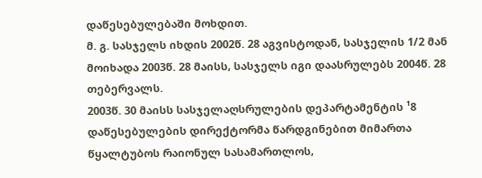დაწესებულებაში მოხდით.
მ. გ. სასჯელს იხდის 2002წ. 28 აგვისტოდან, სასჯელის 1/2 მან მოიხადა 2003წ. 28 მაისს, სასჯელს იგი დაასრულებს 2004წ. 28 თებერვალს.
2003წ. 30 მაისს სასჯელაღსრულების დეპარტამენტის ¹8 დაწესებულების დირექტორმა წარდგინებით მიმართა წყალტუბოს რაიონულ სასამართლოს,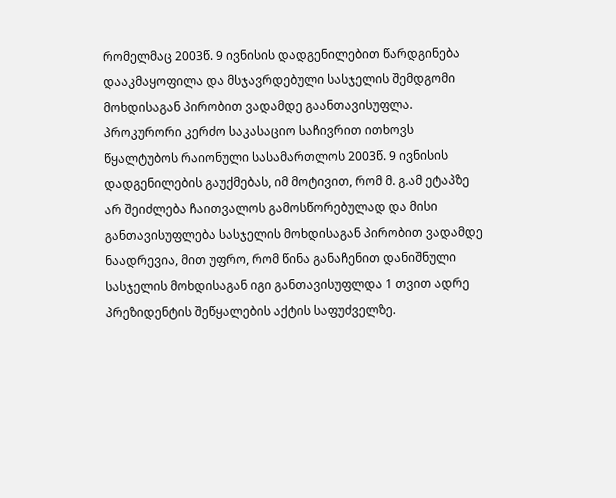რომელმაც 2003წ. 9 ივნისის დადგენილებით წარდგინება დააკმაყოფილა და მსჯავრდებული სასჯელის შემდგომი მოხდისაგან პირობით ვადამდე გაანთავისუფლა.
პროკურორი კერძო საკასაციო საჩივრით ითხოვს წყალტუბოს რაიონული სასამართლოს 2003წ. 9 ივნისის დადგენილების გაუქმებას, იმ მოტივით, რომ მ. გ.ამ ეტაპზე არ შეიძლება ჩაითვალოს გამოსწორებულად და მისი განთავისუფლება სასჯელის მოხდისაგან პირობით ვადამდე ნაადრევია, მით უფრო, რომ წინა განაჩენით დანიშნული სასჯელის მოხდისაგან იგი განთავისუფლდა 1 თვით ადრე პრეზიდენტის შეწყალების აქტის საფუძველზე.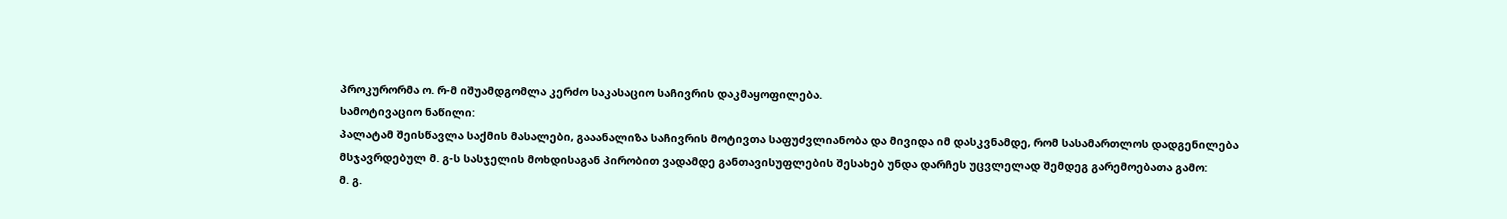პროკურორმა ო. რ-მ იშუამდგომლა კერძო საკასაციო საჩივრის დაკმაყოფილება.
სამოტივაციო ნაწილი:
პალატამ შეისწავლა საქმის მასალები, გააანალიზა საჩივრის მოტივთა საფუძვლიანობა და მივიდა იმ დასკვნამდე, რომ სასამართლოს დადგენილება მსჯავრდებულ მ. გ-ს სასჯელის მოხდისაგან პირობით ვადამდე განთავისუფლების შესახებ უნდა დარჩეს უცვლელად შემდეგ გარემოებათა გამო:
მ. გ.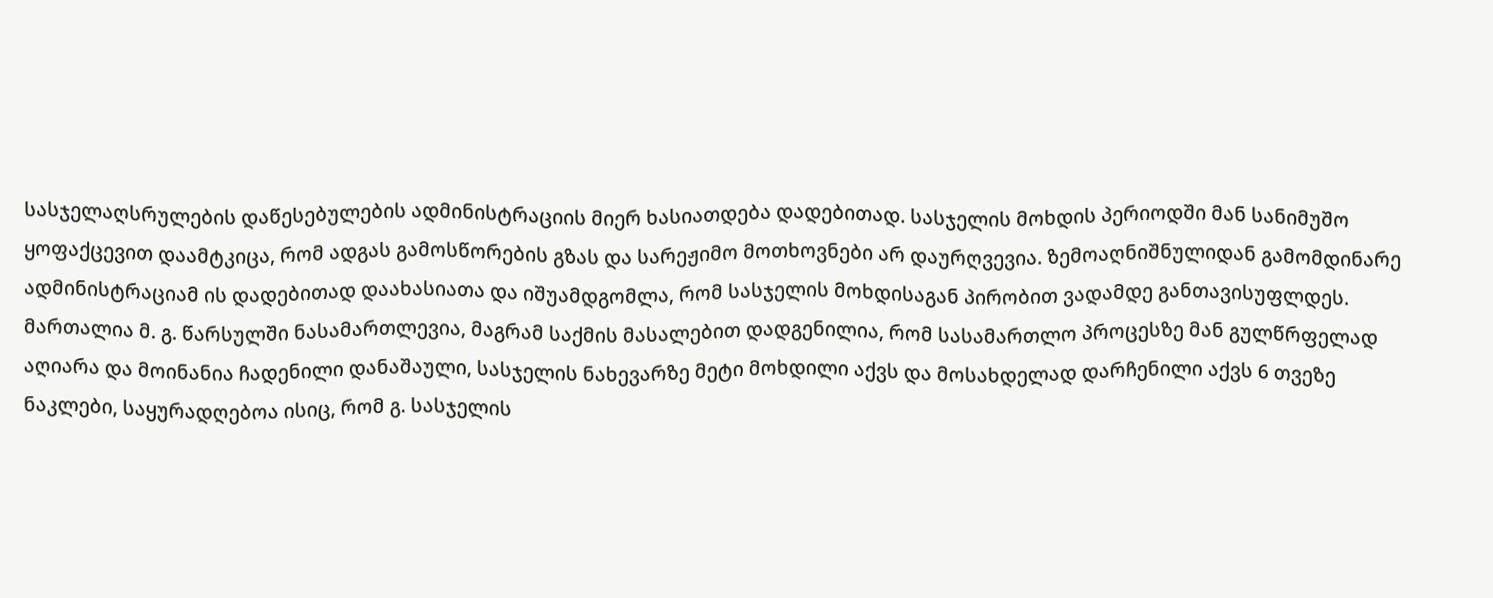სასჯელაღსრულების დაწესებულების ადმინისტრაციის მიერ ხასიათდება დადებითად. სასჯელის მოხდის პერიოდში მან სანიმუშო ყოფაქცევით დაამტკიცა, რომ ადგას გამოსწორების გზას და სარეჟიმო მოთხოვნები არ დაურღვევია. ზემოაღნიშნულიდან გამომდინარე ადმინისტრაციამ ის დადებითად დაახასიათა და იშუამდგომლა, რომ სასჯელის მოხდისაგან პირობით ვადამდე განთავისუფლდეს.
მართალია მ. გ. წარსულში ნასამართლევია, მაგრამ საქმის მასალებით დადგენილია, რომ სასამართლო პროცესზე მან გულწრფელად აღიარა და მოინანია ჩადენილი დანაშაული, სასჯელის ნახევარზე მეტი მოხდილი აქვს და მოსახდელად დარჩენილი აქვს 6 თვეზე ნაკლები, საყურადღებოა ისიც, რომ გ. სასჯელის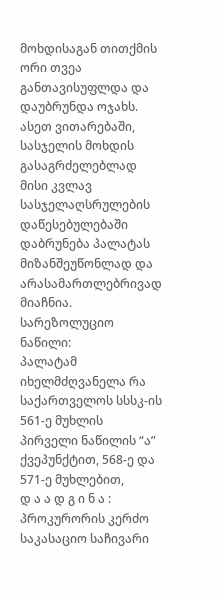მოხდისაგან თითქმის ორი თვეა განთავისუფლდა და დაუბრუნდა ოჯახს. ასეთ ვითარებაში, სასჯელის მოხდის გასაგრძელებლად მისი კვლავ სასჯელაღსრულების დაწესებულებაში დაბრუნება პალატას მიზანშეუწონლად და არასამართლებრივად მიაჩნია.
სარეზოლუციო ნაწილი:
პალატამ იხელმძღვანელა რა საქართველოს სსსკ-ის 561-ე მუხლის პირველი ნაწილის “ა” ქვეპუნქტით, 568-ე და 571-ე მუხლებით,
დ ა ა დ გ ი ნ ა :
პროკურორის კერძო საკასაციო საჩივარი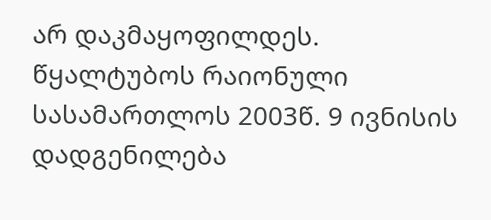არ დაკმაყოფილდეს.
წყალტუბოს რაიონული სასამართლოს 2003წ. 9 ივნისის დადგენილება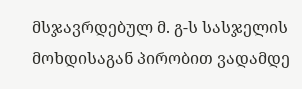მსჯავრდებულ მ. გ-ს სასჯელის მოხდისაგან პირობით ვადამდე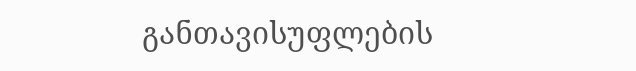განთავისუფლების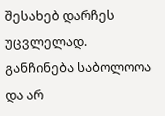შესახებ დარჩეს უცვლელად.
განჩინება საბოლოოა და არ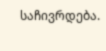საჩივრდება.